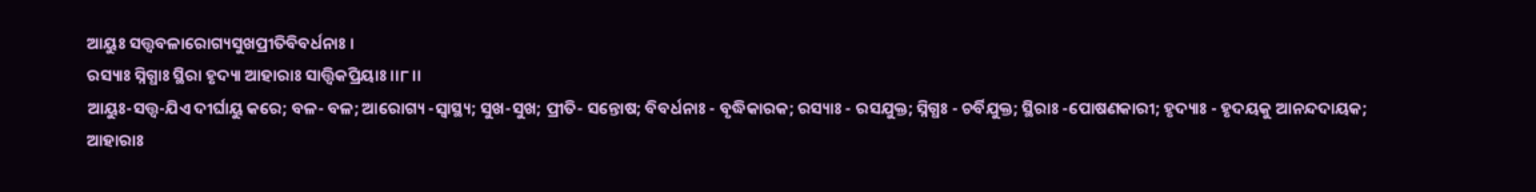ଆୟୁଃ ସତ୍ତ୍ୱବଳାରୋଗ୍ୟସୁଖପ୍ରୀତିବିବର୍ଧନାଃ ।
ରସ୍ୟାଃ ସ୍ନିଗ୍ଧାଃ ସ୍ଥିରା ହୃଦ୍ୟା ଆହାରାଃ ସାତ୍ତ୍ୱିକପ୍ରିୟାଃ ।।୮।।
ଆୟୁଃ-ସତ୍ତ୍ୱ-ଯିଏ ଦୀର୍ଘାୟୁ କରେ; ବଳ- ବଳ; ଆରୋଗ୍ୟ -ସ୍ୱାସ୍ଥ୍ୟ; ସୁଖ-ସୁଖ; ପ୍ରୀତି- ସନ୍ତୋଷ; ବିବର୍ଧନାଃ - ବୃଦ୍ଧିକାରକ; ରସ୍ୟାଃ - ରସଯୁକ୍ତ; ସ୍ନିଗ୍ଧଃ - ଚର୍ବିଯୁକ୍ତ; ସ୍ଥିରାଃ -ପୋଷଣକାରୀ; ହୃଦ୍ୟାଃ - ହୃଦୟକୁ ଆନନ୍ଦଦାୟକ; ଆହାରାଃ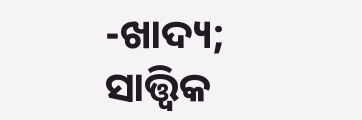-ଖାଦ୍ୟ; ସାତ୍ତ୍ୱିକ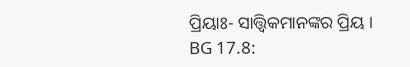ପ୍ରିୟାଃ- ସାତ୍ତ୍ୱିକମାନଙ୍କର ପ୍ରିୟ ।
BG 17.8: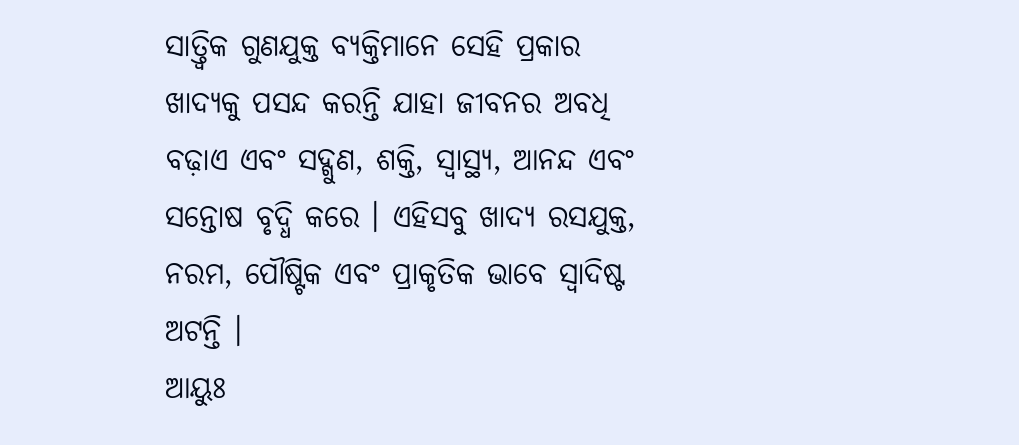ସାତ୍ତ୍ୱିକ ଗୁଣଯୁକ୍ତ ବ୍ୟକ୍ତିମାନେ ସେହି ପ୍ରକାର ଖାଦ୍ୟକୁ ପସନ୍ଦ କରନ୍ତି ଯାହା ଜୀବନର ଅବଧି ବଢ଼ାଏ ଏବଂ ସଦ୍ଗୁଣ, ଶକ୍ତି, ସ୍ୱାସ୍ଥ୍ୟ, ଆନନ୍ଦ ଏବଂ ସନ୍ତୋଷ ବୃଦ୍ଧି କରେ । ଏହିସବୁ ଖାଦ୍ୟ ରସଯୁକ୍ତ, ନରମ, ପୌଷ୍ଟିକ ଏବଂ ପ୍ରାକୃତିକ ଭାବେ ସ୍ୱାଦିଷ୍ଟ ଅଟନ୍ତି ।
ଆୟୁଃ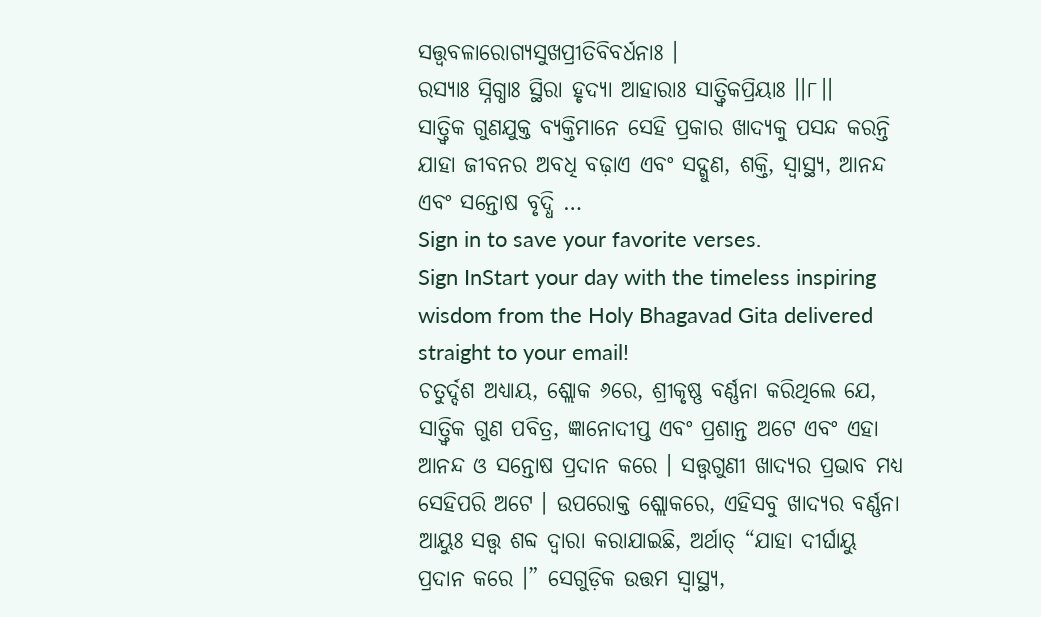ସତ୍ତ୍ୱବଳାରୋଗ୍ୟସୁଖପ୍ରୀତିବିବର୍ଧନାଃ ।
ରସ୍ୟାଃ ସ୍ନିଗ୍ଧାଃ ସ୍ଥିରା ହୃଦ୍ୟା ଆହାରାଃ ସାତ୍ତ୍ୱିକପ୍ରିୟାଃ ।।୮।।
ସାତ୍ତ୍ୱିକ ଗୁଣଯୁକ୍ତ ବ୍ୟକ୍ତିମାନେ ସେହି ପ୍ରକାର ଖାଦ୍ୟକୁ ପସନ୍ଦ କରନ୍ତି ଯାହା ଜୀବନର ଅବଧି ବଢ଼ାଏ ଏବଂ ସଦ୍ଗୁଣ, ଶକ୍ତି, ସ୍ୱାସ୍ଥ୍ୟ, ଆନନ୍ଦ ଏବଂ ସନ୍ତୋଷ ବୃଦ୍ଧି …
Sign in to save your favorite verses.
Sign InStart your day with the timeless inspiring wisdom from the Holy Bhagavad Gita delivered straight to your email!
ଚତୁର୍ଦ୍ଦଶ ଅଧ୍ୟାୟ, ଶ୍ଲୋକ ୬ରେ, ଶ୍ରୀକୃଷ୍ଣ ବର୍ଣ୍ଣନା କରିଥିଲେ ଯେ, ସାତ୍ତ୍ୱିକ ଗୁଣ ପବିତ୍ର, ଜ୍ଞାନୋଦୀପ୍ତ ଏବଂ ପ୍ରଶାନ୍ତ ଅଟେ ଏବଂ ଏହା ଆନନ୍ଦ ଓ ସନ୍ତୋଷ ପ୍ରଦାନ କରେ । ସତ୍ତ୍ୱଗୁଣୀ ଖାଦ୍ୟର ପ୍ରଭାବ ମଧ୍ୟ ସେହିପରି ଅଟେ । ଉପରୋକ୍ତ ଶ୍ଲୋକରେ, ଏହିସବୁ ଖାଦ୍ୟର ବର୍ଣ୍ଣନା ଆୟୁଃ ସତ୍ତ୍ୱ ଶବ୍ଦ ଦ୍ୱାରା କରାଯାଇଛି, ଅର୍ଥାତ୍ “ଯାହା ଦୀର୍ଘାୟୁ ପ୍ରଦାନ କରେ ।” ସେଗୁଡ଼ିକ ଉତ୍ତମ ସ୍ୱାସ୍ଥ୍ୟ,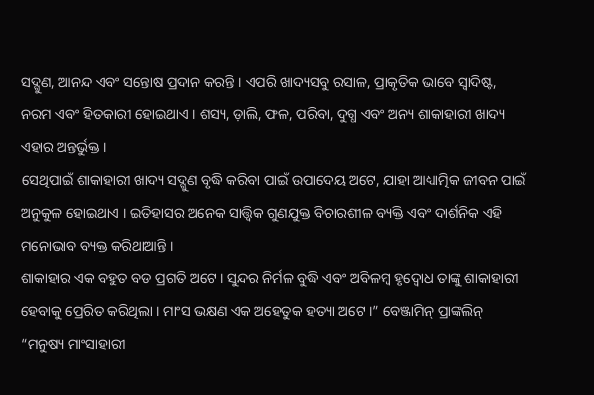ସଦ୍ଗୁଣ, ଆନନ୍ଦ ଏବଂ ସନ୍ତୋଷ ପ୍ରଦାନ କରନ୍ତି । ଏପରି ଖାଦ୍ୟସବୁ ରସାଳ, ପ୍ରାକୃତିକ ଭାବେ ସ୍ୱାଦିଷ୍ଟ, ନରମ ଏବଂ ହିତକାରୀ ହୋଇଥାଏ । ଶସ୍ୟ, ଡ଼ାଲି, ଫଳ, ପରିବା, ଦୁଗ୍ଧ ଏବଂ ଅନ୍ୟ ଶାକାହାରୀ ଖାଦ୍ୟ ଏହାର ଅନ୍ତର୍ଭୁକ୍ତ ।
ସେଥିପାଇଁ ଶାକାହାରୀ ଖାଦ୍ୟ ସଦ୍ଗୁଣ ବୃଦ୍ଧି କରିବା ପାଇଁ ଉପାଦେୟ ଅଟେ, ଯାହା ଆଧ୍ୟାତ୍ମିକ ଜୀବନ ପାଇଁ ଅନୁକୁଳ ହୋଇଥାଏ । ଇତିହାସର ଅନେକ ସାତ୍ତ୍ୱିକ ଗୁଣଯୁକ୍ତ ବିଚାରଶୀଳ ବ୍ୟକ୍ତି ଏବଂ ଦାର୍ଶନିକ ଏହି ମନୋଭାବ ବ୍ୟକ୍ତ କରିଥାଆନ୍ତି ।
ଶାକାହାର ଏକ ବହୁତ ବଡ ପ୍ରଗତି ଅଟେ । ସୁନ୍ଦର ନିର୍ମଳ ବୁଦ୍ଧି ଏବଂ ଅବିଳମ୍ବ ହୃଦ୍ବୋଧ ତାଙ୍କୁ ଶାକାହାରୀ ହେବାକୁ ପ୍ରେରିତ କରିଥିଲା । ମାଂସ ଭକ୍ଷଣ ଏକ ଅହେତୁକ ହତ୍ୟା ଅଟେ ।” ବେଞ୍ଜାମିନ୍ ପ୍ରାଙ୍କଲିନ୍
“ମନୁଷ୍ୟ ମାଂସାହାରୀ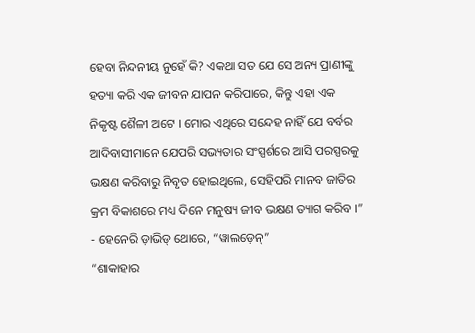ହେବା ନିନ୍ଦନୀୟ ନୁହେଁ କି? ଏକଥା ସତ ଯେ ସେ ଅନ୍ୟ ପ୍ରାଣୀଙ୍କୁ ହତ୍ୟା କରି ଏକ ଜୀବନ ଯାପନ କରିପାରେ, କିନ୍ତୁ ଏହା ଏକ ନିକୃଷ୍ଟ ଶୈଳୀ ଅଟେ । ମୋର ଏଥିରେ ସନ୍ଦେହ ନାହିଁ ଯେ ବର୍ବର ଆଦିବାସୀମାନେ ଯେପରି ସଭ୍ୟତାର ସଂସ୍ପର୍ଶରେ ଆସି ପରସ୍ପରକୁ ଭକ୍ଷଣ କରିବାରୁ ନିବୃତ ହୋଇଥିଲେ, ସେହିପରି ମାନବ ଜାତିର କ୍ରମ ବିକାଶରେ ମଧ୍ୟ ଦିନେ ମନୁଷ୍ୟ ଜୀବ ଭକ୍ଷଣ ତ୍ୟାଗ କରିବ ।” - ହେନେରି ଡ଼ାଭିଡ୍ ଥୋରେ, “ୱାଲଡ଼େନ୍”
“ଶାକାହାର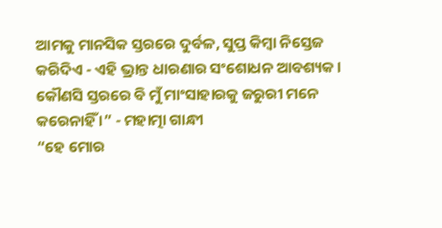ଆମକୁ ମାନସିକ ସ୍ତରରେ ଦୁର୍ବଳ, ସୁପ୍ତ କିମ୍ବା ନିସ୍ତେଜ କରିଦିଏ - ଏହି ଭ୍ରାନ୍ତ ଧାରଣାର ସଂଶୋଧନ ଆବଶ୍ୟକ । କୌଣସି ସ୍ତରରେ ବି ମୁଁ ମାଂସାହାରକୁ ଜରୁରୀ ମନେ କରେନାହିଁ ।” - ମହାତ୍ମା ଗାନ୍ଧୀ
“ହେ ମୋର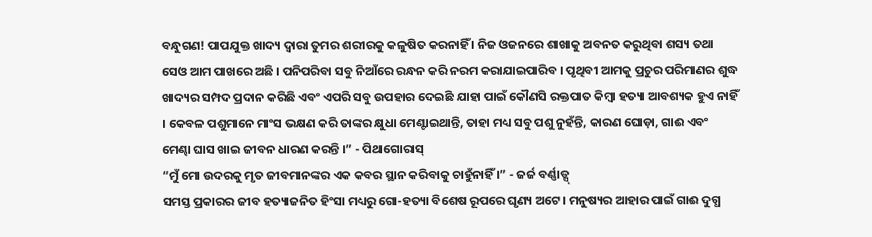ବନ୍ଧୁଗଣ! ପାପଯୁକ୍ତ ଖାଦ୍ୟ ଦ୍ୱାରା ତୁମର ଶରୀରକୁ କଳୁଷିତ କରନାହିଁ । ନିଜ ଓଜନରେ ଶାଖାକୁ ଅବନତ କରୁଥିବା ଶସ୍ୟ ତଥା ସେଓ ଆମ ପାଖରେ ଅଛି । ପନିପରିବା ସବୁ ନିଆଁରେ ରନ୍ଧନ କରି ନରମ କରାଯାଇପାରିବ । ପୃଥିବୀ ଆମକୁ ପ୍ରଚୁର ପରିମାଣର ଶୁଦ୍ଧ ଖାଦ୍ୟର ସମ୍ପଦ ପ୍ରଦାନ କରିଛି ଏବଂ ଏପରି ସବୁ ଉପହାର ଦେଇଛି ଯାହା ପାଇଁ କୌଣସି ରକ୍ତପାତ କିମ୍ବା ହତ୍ୟା ଆବଶ୍ୟକ ହୁଏ ନାହିଁ । କେବଳ ପଶୁମାନେ ମାଂସ ଭକ୍ଷଣ କରି ତାଙ୍କର କ୍ଷୁଧା ମେଣ୍ଟାଇଥାନ୍ତି, ତାହା ମଧ୍ୟ ସବୁ ପଶୁ ନୁହଁନ୍ତି, କାରଣ ଘୋଡ଼ା, ଗାଈ ଏବଂ ମେଣ୍ଢା ଘାସ ଖାଇ ଜୀବନ ଧାରଣ କରନ୍ତି ।” - ପିଥାଗୋରାସ୍
“ମୁଁ ମୋ ଉଦରକୁ ମୃତ ଜୀବମାନଙ୍କର ଏକ କବର ସ୍ଥାନ କରିବାକୁ ଚାହୁଁନାହିଁ ।” - ଜର୍ଜ ବର୍ଣ୍ଣାଡ୍ସ୍
ସମସ୍ତ ପ୍ରକାରର ଜୀବ ହତ୍ୟାଜନିତ ହିଂସା ମଧ୍ୟରୁ ଗୋ-ହତ୍ୟା ବିଶେଷ ରୂପରେ ଘୃଣ୍ୟ ଅଟେ । ମନୁଷ୍ୟର ଆହାର ପାଇଁ ଗାଈ ଦୁଗ୍ଧ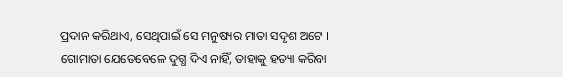ପ୍ରଦାନ କରିଥାଏ, ସେଥିପାଇଁ ସେ ମନୁଷ୍ୟର ମାତା ସଦୃଶ ଅଟେ । ଗୋମାତା ଯେତେବେଳେ ଦୁଗ୍ଧ ଦିଏ ନାହିଁ, ତାହାକୁ ହତ୍ୟା କରିବା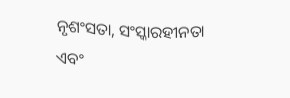ନୃଶଂସତା, ସଂସ୍କାରହୀନତା ଏବଂ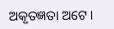ଅକୃତଜ୍ଞତା ଅଟେ ।